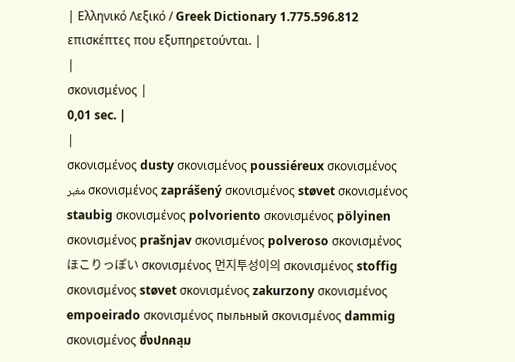| Ελληνικό Λεξικό / Greek Dictionary 1.775.596.812 επισκέπτες που εξυπηρετούνται. |
|
σκονισμένος |
0,01 sec. |
|
σκονισμένος dusty σκονισμένος poussiéreux σκονισμένος مغبر σκονισμένος zaprášený σκονισμένος støvet σκονισμένος staubig σκονισμένος polvoriento σκονισμένος pölyinen σκονισμένος prašnjav σκονισμένος polveroso σκονισμένος ほこりっぽい σκονισμένος 먼지투성이의 σκονισμένος stoffig σκονισμένος støvet σκονισμένος zakurzony σκονισμένος empoeirado σκονισμένος пыльный σκονισμένος dammig σκονισμένος ซึ่งปกคลุม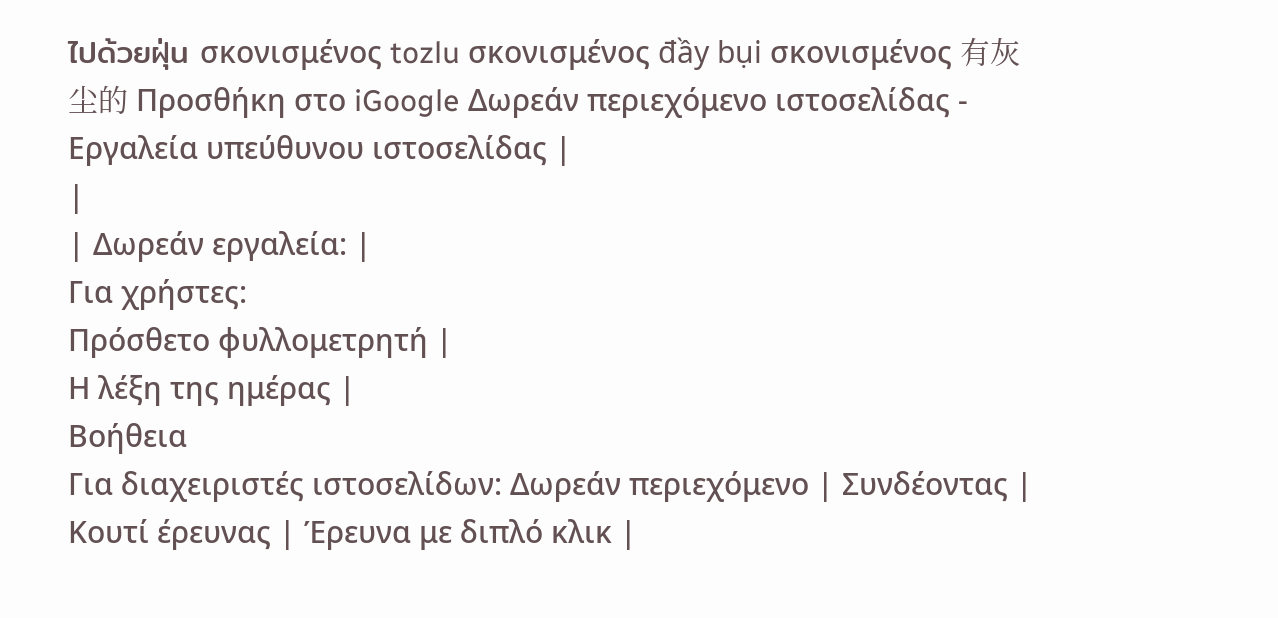ไปด้วยฝุ่น σκονισμένος tozlu σκονισμένος đầy bụi σκονισμένος 有灰尘的 Προσθήκη στο iGoogle Δωρεάν περιεχόμενο ιστοσελίδας - Εργαλεία υπεύθυνου ιστοσελίδας |
|
| Δωρεάν εργαλεία: |
Για χρήστες:
Πρόσθετο φυλλομετρητή |
Η λέξη της ημέρας |
Βοήθεια
Για διαχειριστές ιστοσελίδων: Δωρεάν περιεχόμενο | Συνδέοντας | Κουτί έρευνας | Έρευνα με διπλό κλικ |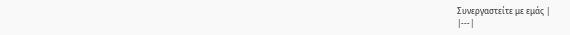Συνεργαστείτε με εμάς |
|---|